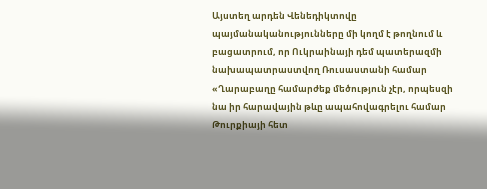Այստեղ արդեն Վենեդիկտովը պայմանականությունները մի կողմ է թողնում և բացատրում, որ Ուկրաինայի դեմ պատերազմի նախապատրաստվող Ռուսաստանի համար «Ղարաբաղը համարժեք մեծություն չէր, որպեսզի նա իր հարավային թևը ապահովագրելու համար Թուրքիայի հետ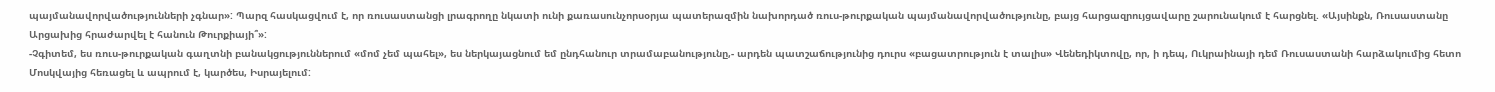պայմանավորվածությունների չգնար»: Պարզ հասկացվում է, որ ռուսաստանցի լրագրողը նկատի ունի քառասունչորսօրյա պատերազմին նախորդած ռուս-թուրքական պայմանավորվածությունը, բայց հարցազրույցավարը շարունակում է հարցնել. «Այսինքն, Ռուսաստանը Արցախից հրաժարվել է հանուն Թուրքիայի՞»:
-Չգիտեմ, ես ռուս-թուրքական գաղտնի բանակցություններում «մոմ չեմ պահել», ես ներկայացնում եմ ընդհանուր տրամաբանությունը,- արդեն պատշաճությունից դուրս «բացատրություն է տալիս» Վենեդիկտովը, որ, ի դեպ, Ուկրաինայի դեմ Ռուսաստանի հարձակումից հետո Մոսկվայից հեռացել և ապրում է, կարծես, Իսրայելում: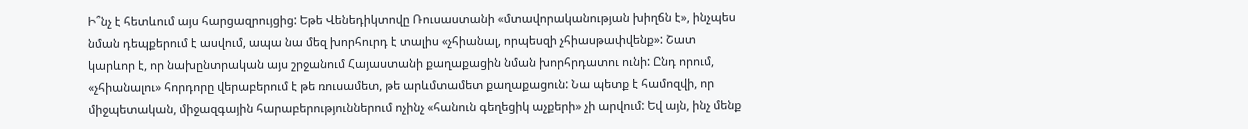Ի՞նչ է հետևում այս հարցազրույցից: Եթե Վենեդիկտովը Ռուսաստանի «մտավորականության խիղճն է», ինչպես նման դեպքերում է ասվում, ապա նա մեզ խորհուրդ է տալիս «չհիանալ, որպեսզի չհիասթափվենք»: Շատ կարևոր է, որ նախընտրական այս շրջանում Հայաստանի քաղաքացին նման խորհրդատու ունի: Ընդ որում, «չհիանալու» հորդորը վերաբերում է թե ռուսամետ, թե արևմտամետ քաղաքացուն: Նա պետք է համոզվի, որ միջպետական, միջազգային հարաբերություններում ոչինչ «հանուն գեղեցիկ աչքերի» չի արվում: Եվ այն, ինչ մենք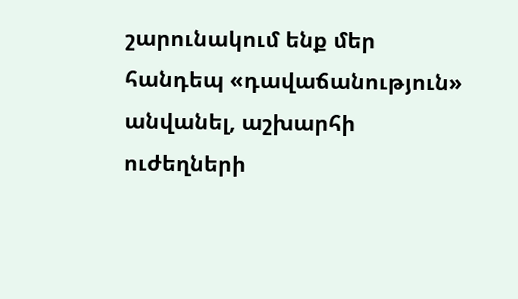շարունակում ենք մեր հանդեպ «դավաճանություն» անվանել, աշխարհի ուժեղների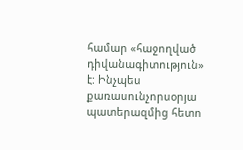համար «հաջողված դիվանագիտություն» է: Ինչպես քառասունչորսօրյա պատերազմից հետո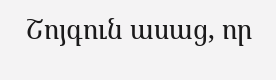Շոյգուն ասաց, որ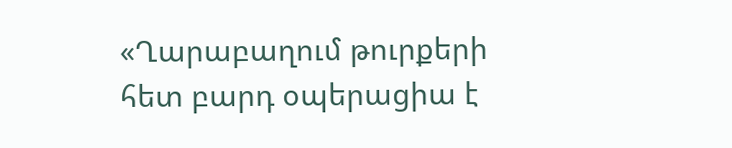«Ղարաբաղում թուրքերի հետ բարդ օպերացիա է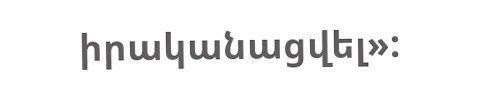իրականացվել»: